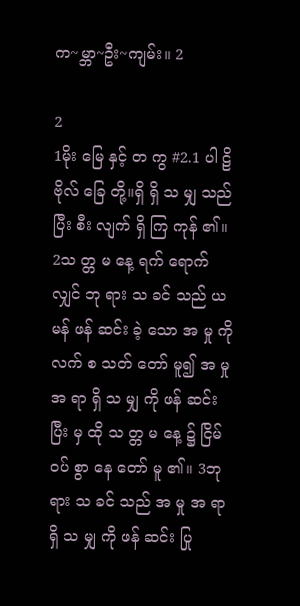က~မ္ဘာ~ဦး~ကျမ်း။ 2

2
1မိုး မြေ နှင့် တ ကွ #2.1 ပါ ဠိ ဗိုလ် ခြေ တို့။ရှိ ရှိ သ မျှ သည် ပြီး စီး လျက် ရှိ ကြ ကုန် ၏။  2သ တ္တ မ နေ့ ရက် ရောက် လျှင် ဘု ရား သ ခင် သည် ယ မန် ဖန် ဆင်း ခဲ့ သော အ မှု ကို လက် စ သတ် တော် မူ၍ အ မှု အ ရာ ရှိ သ မျှ ကို ဖန် ဆင်း ပြီး မှ ထို သ တ္တ မ နေ့ ၌ ငြိမ် ဝပ် စွာ နေ တော် မူ ၏။ 3ဘု ရား သ ခင် သည် အ မှု အ ရာ ရှိ သ မျှ ကို ဖန် ဆင်း ပြု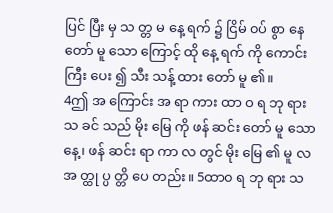ပြင် ပြီး မှ သ တ္တ မ နေ့ ရက် ၌ ငြိမ် ၀ပ် စွာ နေ တော် မူ သော ကြောင့် ထို နေ့ ရက် ကို ကောင်း ကြီး ပေး ၍ သီး သန့် ထား တော် မူ ၏။
4ဤ အ ကြောင်း အ ရာ ကား ထာ ဝ ရ ဘု ရား သ ခင် သည် မိုး မြေ ကို ဖန် ဆင်း တော် မူ သော နေ့၊ ဖန် ဆင်း ရာ ကာ လ တွင် မိုး မြေ ၏ မူ လ အ တ္ထု ပ္ပ တ္တိ ပေ တည်း။ 5ထာ၀ ရ ဘု ရား သ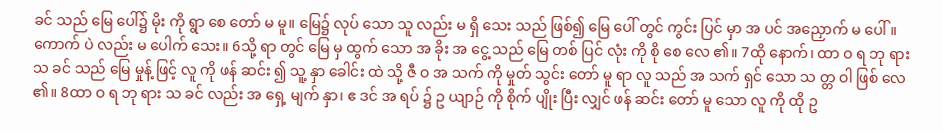ခင် သည် မြေ ပေါ်၌ မိုး ကို ရွာ စေ တော် မ မူ။ မြေ၌ လုပ် သော သူ လည်း မ ရှိ သေး သည် ဖြစ်၍ မြေ ပေါ် တွင် ကွင်း ပြင် မှာ အ ပင် အညှောက် မ ပေါ်။ ကောက် ပဲ လည်း မ ပေါက် သေး။ 6သို့ ရာ တွင် မြေ မှ ထွက် သော အ ခိုး အ ငွေ့ သည် မြေ တစ် ပြင် လုံး ကို စို စေ လေ ၏။ 7ထို နောက်၊ ထာ ဝ ရ ဘု ရား သ ခင် သည် မြေ မှုန့် ဖြင့် လူ ကို ဖန် ဆင်း ၍ သူ့ နှာ ခေါင်း ထဲ သို့ ဇီ ဝ အ သက် ကို မှုတ် သွင်း တော် မူ ရာ လူ သည် အ သက် ရှင် သော သ တ္တ ဝါ ဖြစ် လေ ၏။ 8ထာ ဝ ရ ဘု ရား သ ခင် လည်း အ ရှေ့ မျက် နှာ၊ ဧ ဒင် အ ရပ် ၌ ဥ ယျာဉ် ကို စိုက် ပျိုး ပြီး လျှင် ဖန် ဆင်း တော် မူ သော လူ ကို ထို ဥ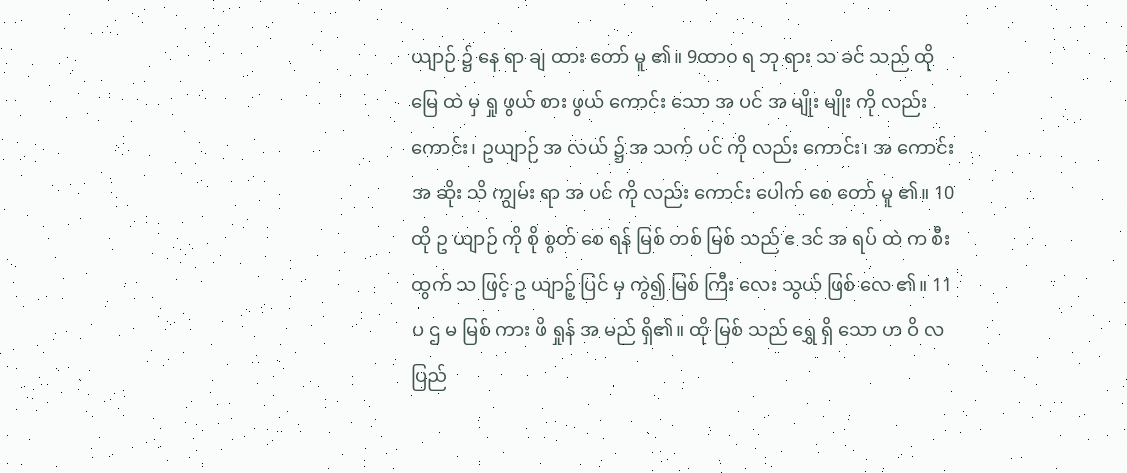ယျာဉ် ၌ နေ ရာ ချ ထား တော် မူ ၏။ 9ထာ၀ ရ ဘု ရား သ ခင် သည် ထို မြေ ထဲ မှ ရှု ဖွယ် စား ဖွယ် ကောင်း သော အ ပင် အ မျိုး မျိုး ကို လည်း ကောင်း၊ ဥယျာဉ် အ လယ် ၌ အ သက် ပင် ကို လည်း ကောင်း၊ အ ကောင်း အ ဆိုး သိ ကျွမ်း ရာ အ ပင် ကို လည်း ကောင်း ပေါက် စေ တော် မူ ၏။ 10ထို ဥ ယျာဉ် ကို စို စွတ် စေ ရန် မြစ် တစ် မြစ် သည် ဧ ဒင် အ ရပ် ထဲ က စီး ထွက် သ ဖြင့် ဥ ယျာဉ့် ပြင် မှ ကွဲ၍ မြစ် ကြီး လေး သွယ် ဖြစ် လေ ၏။ 11ပ ဌ မ မြစ် ကား ဖိ ရှုန် အ မည် ရှိ၏။ ထို မြစ် သည် ရွှေ ရှိ သော ဟ ဝိ လ ပြည်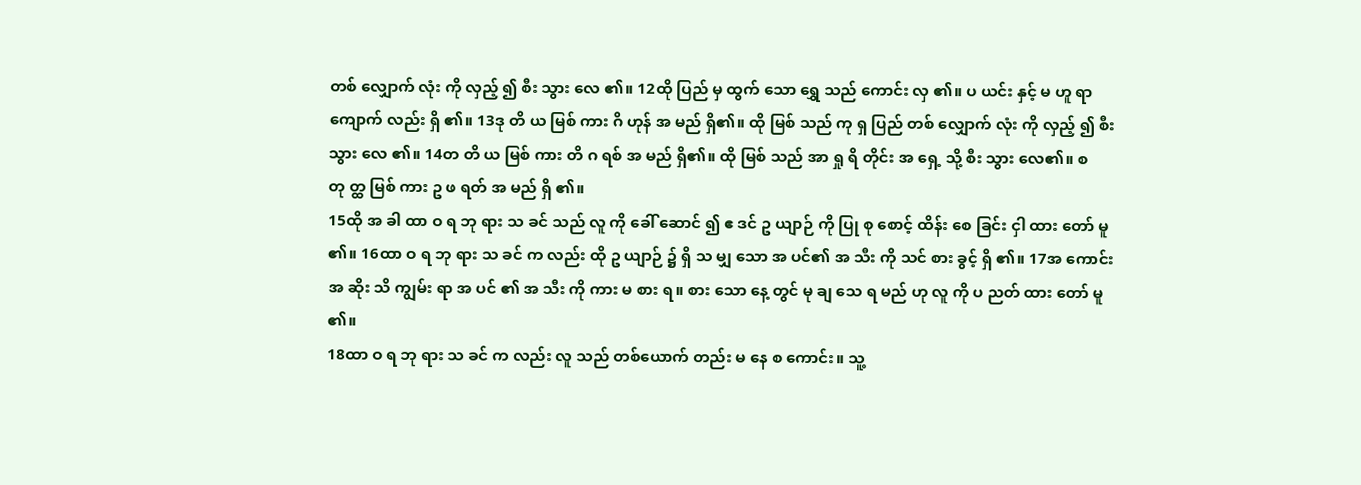တစ် လျှောက် လုံး ကို လှည့် ၍ စီး သွား လေ ၏။ 12ထို ပြည် မှ ထွက် သော ရွှေ သည် ကောင်း လှ ၏။ ပ ယင်း နှင့် မ ဟူ ရာ ကျောက် လည်း ရှိ ၏။ 13ဒု တိ ယ မြစ် ကား ဂိ ဟုန် အ မည် ရှိ၏။ ထို မြစ် သည် ကု ရှ ပြည် တစ် လျှောက် လုံး ကို လှည့် ၍ စီး သွား လေ ၏။ 14တ တိ ယ မြစ် ကား တိ ဂ ရစ် အ မည် ရှိ၏။ ထို မြစ် သည် အာ ရှု ရိ တိုင်း အ ရှေ့ သို့ စီး သွား လေ၏။ စ တု တ္ထ မြစ် ကား ဥ ဖ ရတ် အ မည် ရှိ ၏။
15ထို အ ခါ ထာ ဝ ရ ဘု ရား သ ခင် သည် လူ ကို ခေါ် ဆောင် ၍ ဧ ဒင် ဥ ယျာဉ် ကို ပြု စု စောင့် ထိန်း စေ ခြင်း ငှါ ထား တော် မူ ၏။ 16ထာ ဝ ရ ဘု ရား သ ခင် က လည်း ထို ဥ ယျာဉ် ၌ ရှိ သ မျှ သော အ ပင်၏ အ သီး ကို သင် စား ခွင့် ရှိ ၏။ 17အ ကောင်း အ ဆိုး သိ ကျွမ်း ရာ အ ပင် ၏ အ သီး ကို ကား မ စား ရ။ စား သော နေ့ တွင် မု ချ သေ ရ မည် ဟု လူ ကို ပ ညတ် ထား တော် မူ ၏။
18ထာ ဝ ရ ဘု ရား သ ခင် က လည်း လူ သည် တစ်ယောက် တည်း မ နေ စ ကောင်း။ သူ့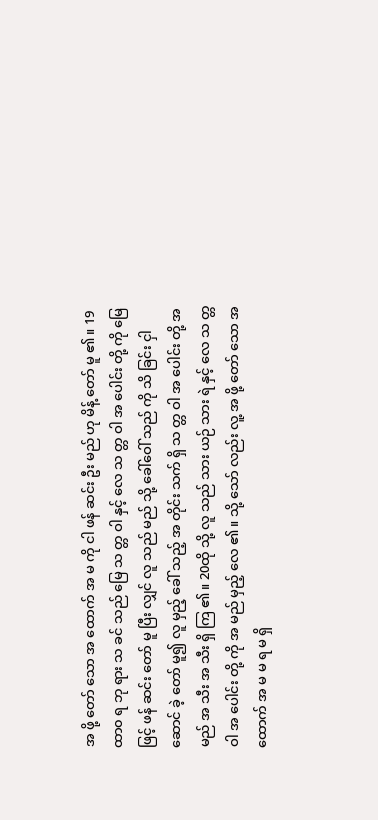အ ဖို့ တော် သော အ ထောက် အ မ ကို ငါ ဖန် ဆင်း ဦး မည် ဟု မိန့် တော် မူ ၏။ 19ထာ၀ ရ ဘု ရား သ ခင် သည် မြေ သ တ္တ ဝါ နှင့် လေ သ တ္တ ဝါ အ ပေါင်း တို့ ကို မြေ ဖြင့် ဖန် ဆင်း တော် မူ ပြီး လျှင် လူ သည် မည် သို့ ခေါ်ဝေါ် သည် ကို သိ ခြင်း ငှါ ဆောင် ခဲ့ တော် မူ၍ လူ မှည့် ခေါ် သည့် အ တိုင်း သက် ရှိ သ တ္တ ဝါ အ ပေါင်း တို့ အ မည် အ သီး အ သီး ရှိ ကြ ၏။ 20ထို သို့ လူ သည် သား ယဉ် သား ရဲ နှင့် လေ သ တ္တ ဝါ အ ပေါင်း တို့ ကို အ မည် မှည့် လေ ၏။ သို့ သော် လည်း လူ့ အ ဖို့ တော် သော အ ထောက် အ မ မ ရ မ ရှိ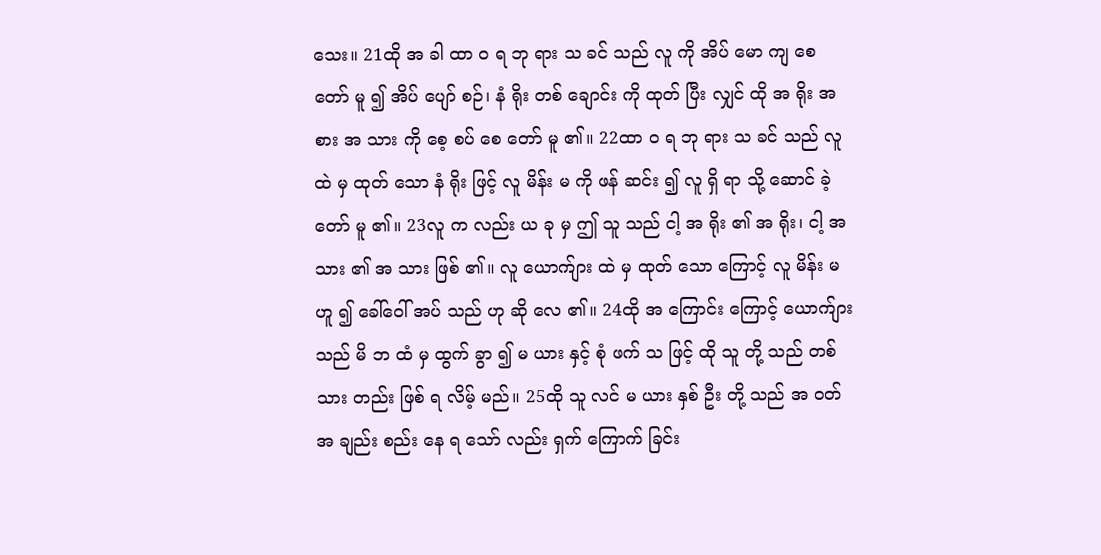သေး။ 21ထို အ ခါ ထာ ဝ ရ ဘု ရား သ ခင် သည် လူ ကို အိပ် မော ကျ စေ တော် မူ ၍ အိပ် ပျော် စဉ်၊ နံ ရိုး တစ် ချောင်း ကို ထုတ် ပြီး လျှင် ထို အ ရိုး အ စား အ သား ကို စေ့ စပ် စေ တော် မူ ၏။ 22ထာ ဝ ရ ဘု ရား သ ခင် သည် လူ ထဲ မှ ထုတ် သော နံ ရိုး ဖြင့် လူ မိန်း မ ကို ဖန် ဆင်း ၍ လူ ရှိ ရာ သို့ ဆောင် ခဲ့ တော် မူ ၏။ 23လူ က လည်း ယ ခု မှ ဤ သူ သည် ငါ့ အ ရိုး ၏ အ ရိုး၊ ငါ့ အ သား ၏ အ သား ဖြစ် ၏။ လူ ယောက်ျား ထဲ မှ ထုတ် သော ကြောင့် လူ မိန်း မ ဟူ ၍ ခေါ်ဝေါ် အပ် သည် ဟု ဆို လေ ၏။ 24ထို အ ကြောင်း ကြောင့် ယောက်ျား သည် မိ ဘ ထံ မှ ထွက် ခွာ ၍ မ ယား နှင့် စုံ ဖက် သ ဖြင့် ထို သူ တို့ သည် တစ် သား တည်း ဖြစ် ရ လိမ့် မည်။ 25ထို သူ လင် မ ယား နှစ် ဦး တို့ သည် အ ဝတ် အ ချည်း စည်း နေ ရ သော် လည်း ရှက် ကြောက် ခြင်း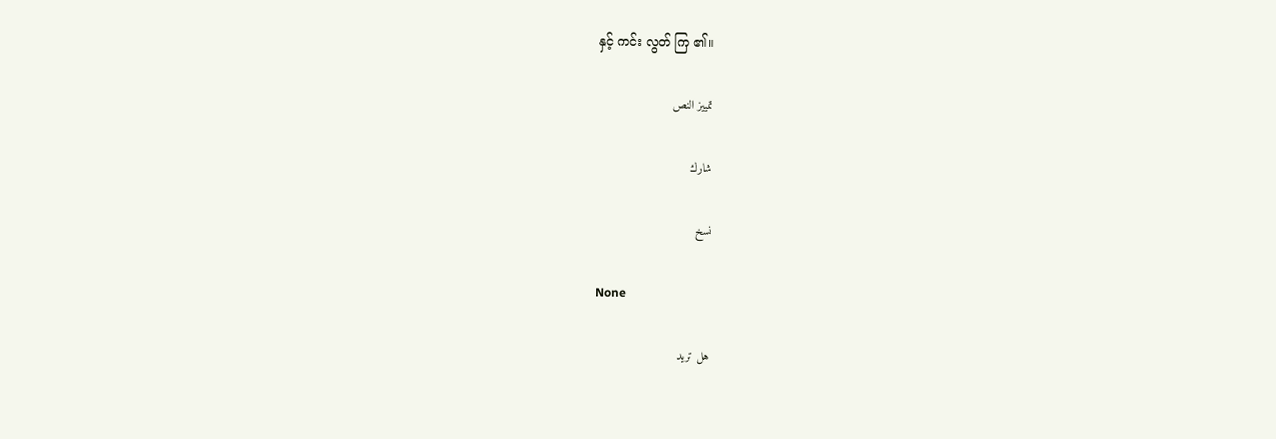နှင့် ကင်း လွတ် ကြ ၏။

تمييز النص

شارك

نسخ

None

هل تريد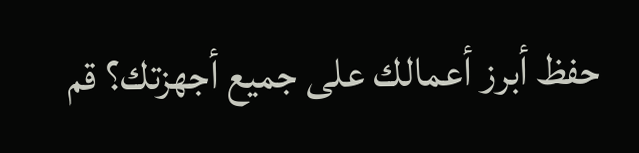حفظ أبرز أعمالك على جميع أجهزتك؟ قم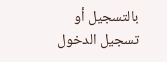بالتسجيل أو تسجيل الدخول